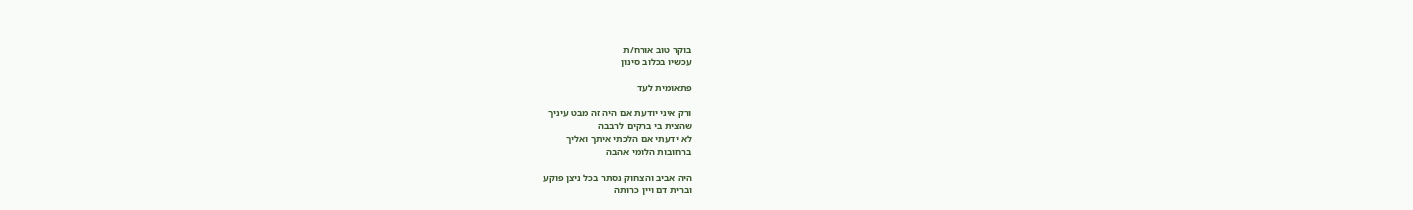בוקר טוב אורח/ת
עכשיו בכלוב סינון

פתאומית לעד

ורק איני יודעת אם היה זה מבט עיניך
שהצית בי ברקים לרבבה
לא ידעתי אם הלכתי איתך ואליך
ברחובות הלומי אהבה

היה אביב והצחוק נסתר בכל ניצן פוקע
וברית דם ויין כרותה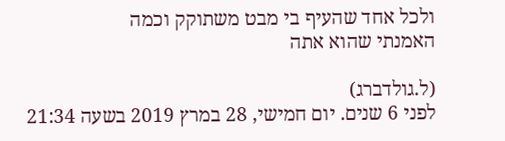ולכל אחד שהעיף בי מבט משתוקק וכמה
האמנתי שהוא אתה

(ל.גולדברג)
לפני 6 שנים. יום חמישי, 28 במרץ 2019 בשעה 21:34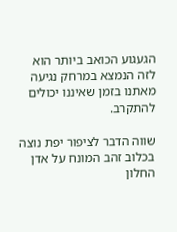הגעגוע הכואב ביותר הוא לזה הנמצא במרחק נגיעה מאתנו בזמן שאיננו יכולים להתקרב.

שווה הדבר לציפור יפת נוצה בכלוב זהב המונח על אדן החלון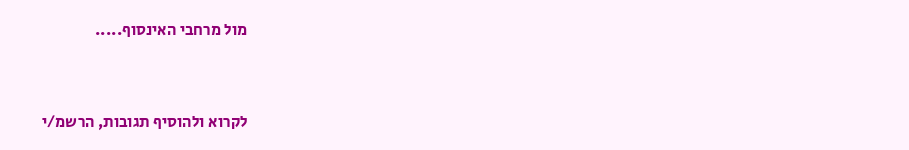מול מרחבי האינסוף.....


לקרוא ולהוסיף תגובות, הרשמ/י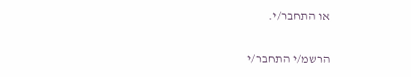או התחבר/י.

הרשמ/י התחבר/י